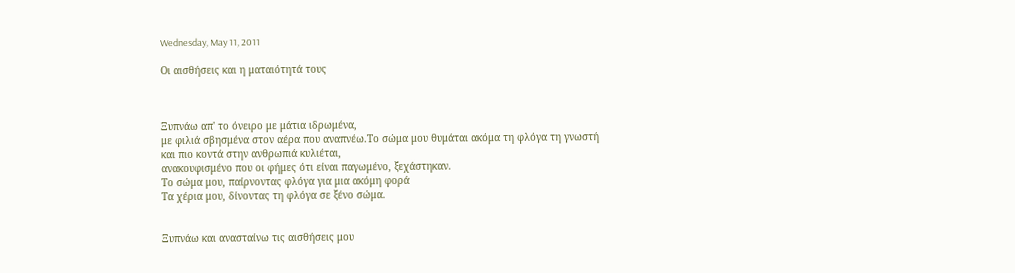Wednesday, May 11, 2011

Οι αισθήσεις και η ματαιότητά τους



Ξυπνάω απ' το όνειρο με μάτια ιδρωμένα,
με φιλιά σβησμένα στον αέρα που αναπνέω.Το σώμα μου θυμάται ακόμα τη φλόγα τη γνωστή
και πιο κοντά στην ανθρωπιά κυλιέται,
ανακουφισμένο που οι φήμες ότι είναι παγωμένο, ξεχάστηκαν.
Το σώμα μου, παίρνοντας φλόγα για μια ακόμη φορά
Τα χέρια μου, δίνοντας τη φλόγα σε ξένο σώμα.


Ξυπνάω και ανασταίνω τις αισθήσεις μου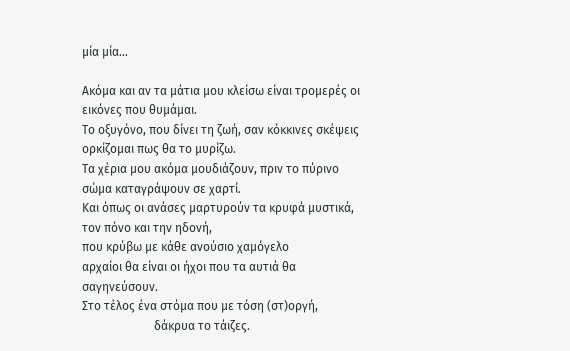μία μία...

Ακόμα και αν τα μάτια μου κλείσω είναι τρομερές οι εικόνες που θυμάμαι.
Το οξυγόνο, που δίνει τη ζωή, σαν κόκκινες σκέψεις ορκίζομαι πως θα το μυρίζω.
Τα χέρια μου ακόμα μουδιάζουν, πριν το πύρινο σώμα καταγράψουν σε χαρτί.
Και όπως οι ανάσες μαρτυρούν τα κρυφά μυστικά,
τον πόνο και την ηδονή,
που κρύβω με κάθε ανούσιο χαμόγελο
αρχαίοι θα είναι οι ήχοι που τα αυτιά θα σαγηνεύσουν.
Στο τέλος ένα στόμα που με τόση (στ)οργή,
                        δάκρυα το τάιζες.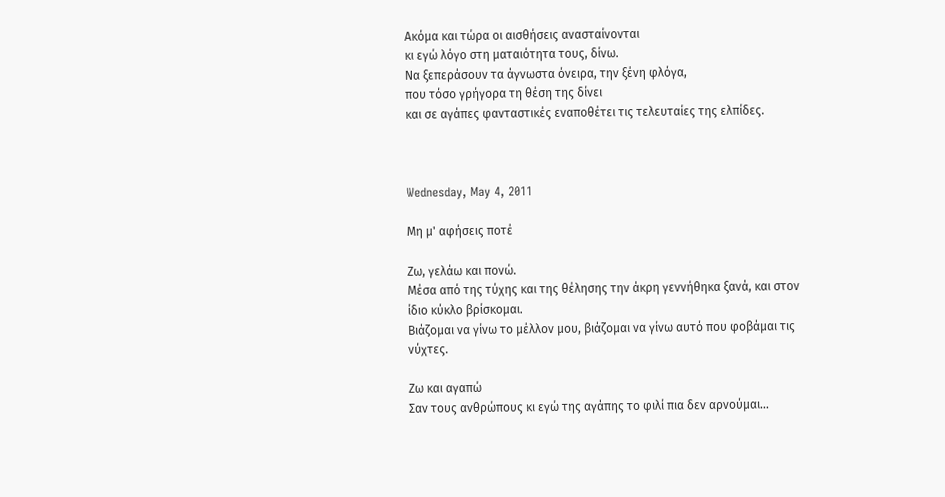Ακόμα και τώρα οι αισθήσεις ανασταίνονται
κι εγώ λόγο στη ματαιότητα τους, δίνω.
Να ξεπεράσουν τα άγνωστα όνειρα, την ξένη φλόγα,
που τόσο γρήγορα τη θέση της δίνει
και σε αγάπες φανταστικές εναποθέτει τις τελευταίες της ελπίδες.



Wednesday, May 4, 2011

Μη μ' αφήσεις ποτέ

Ζω, γελάω και πονώ.
Μέσα από της τύχης και της θέλησης την άκρη γεννήθηκα ξανά, και στον ίδιο κύκλο βρίσκομαι.
Βιάζομαι να γίνω το μέλλον μου, βιάζομαι να γίνω αυτό που φοβάμαι τις νύχτες.

Ζω και αγαπώ
Σαν τους ανθρώπους κι εγώ της αγάπης το φιλί πια δεν αρνούμαι...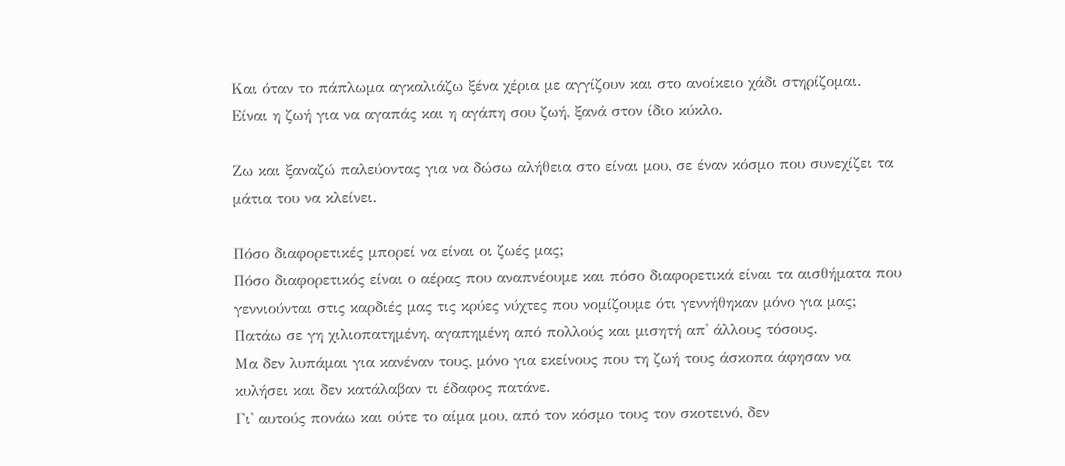Και όταν το πάπλωμα αγκαλιάζω ξένα χέρια με αγγίζουν και στο ανοίκειο χάδι στηρίζομαι.
Είναι η ζωή για να αγαπάς και η αγάπη σου ζωή, ξανά στον ίδιο κύκλο.

Ζω και ξαναζώ παλεύοντας για να δώσω αλήθεια στο είναι μου, σε έναν κόσμο που συνεχίζει τα μάτια του να κλείνει.

Πόσο διαφορετικές μπορεί να είναι οι ζωές μας;
Πόσο διαφορετικός είναι ο αέρας που αναπνέουμε και πόσο διαφορετικά είναι τα αισθήματα που γεννιούνται στις καρδιές μας τις κρύες νύχτες που νομίζουμε ότι γεννήθηκαν μόνο για μας;
Πατάω σε γη χιλιοπατημένη, αγαπημένη από πολλούς και μισητή απ' άλλους τόσους.
Μα δεν λυπάμαι για κανέναν τους, μόνο για εκείνους που τη ζωή τους άσκοπα άφησαν να κυλήσει και δεν κατάλαβαν τι έδαφος πατάνε.
Γι' αυτούς πονάω και ούτε το αίμα μου, από τον κόσμο τους τον σκοτεινό, δεν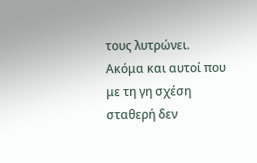τους λυτρώνει.
Ακόμα και αυτοί που με τη γη σχέση σταθερή δεν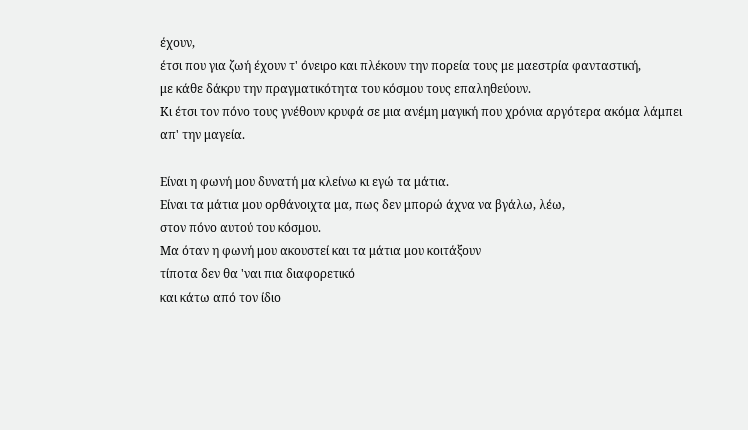έχουν,
έτσι που για ζωή έχουν τ' όνειρο και πλέκουν την πορεία τους με μαεστρία φανταστική,
με κάθε δάκρυ την πραγματικότητα του κόσμου τους επαληθεύουν.
Κι έτσι τον πόνο τους γνέθουν κρυφά σε μια ανέμη μαγική που χρόνια αργότερα ακόμα λάμπει απ' την μαγεία.

Είναι η φωνή μου δυνατή μα κλείνω κι εγώ τα μάτια.
Είναι τα μάτια μου ορθάνοιχτα μα, πως δεν μπορώ άχνα να βγάλω, λέω,
στον πόνο αυτού του κόσμου.
Μα όταν η φωνή μου ακουστεί και τα μάτια μου κοιτάξουν
τίποτα δεν θα 'ναι πια διαφορετικό
και κάτω από τον ίδιο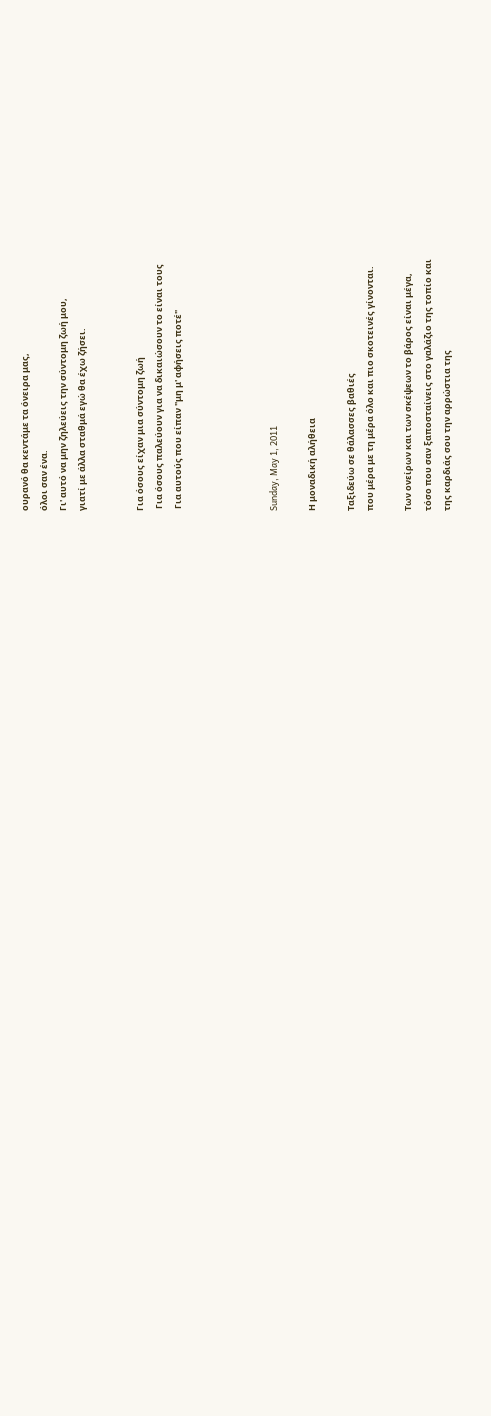ουρανό θα κεντάμε τα όνειρα μας,
όλοι σαν ένα.
Γι' αυτό να μην ζηλεύεις την σύντομη ζωή μου,
γιατί με άλλα σταθμά εγώ θα έχω ζήσει.


Για όσους είχαν μια σύντομη ζωή
 Για όσους παλεύουν για να δικαιώσουν το είναι τους
 Για αυτούς που είπαν "μη μ' αφήσεις ποτέ"




Sunday, May 1, 2011

Η μοναδική αλήθεια

Ταξιδεύω σε θάλασσες βαθιές
που μέρα με τη μέρα όλο και πιο σκοτεινές γίνονται.

Των ονείρων και των σκέψεων το βάρος είναι μέγα,
τόσο που σαν ξαποσταίνεις στο γαλάζιο της τοπίο και
της καρδιάς σου την αρρώστια της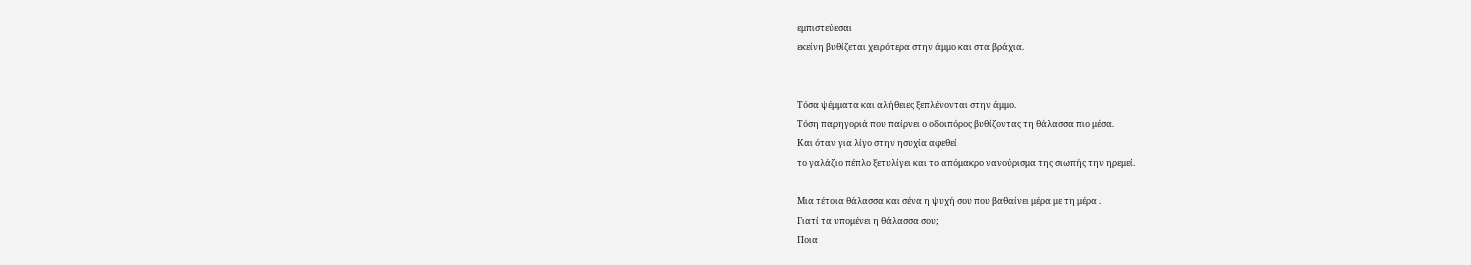εμπιστεύεσαι
εκείνη βυθίζεται χειρότερα στην άμμο και στα βράχια.


Τόσα ψέμματα και αλήθειες ξεπλένονται στην άμμο.
Τόση παρηγοριά που παίρνει ο οδοιπόρος βυθίζοντας τη θάλασσα πιο μέσα.
Και όταν για λίγο στην ησυχία αφεθεί
το γαλάζιο πέπλο ξετυλίγει και το απόμακρο νανούρισμα της σιωπής την ηρεμεί.

Μια τέτοια θάλασσα και σένα η ψυχή σου που βαθαίνει μέρα με τη μέρα .
Γιατί τα υπομένει η θάλασσα σου;
Ποια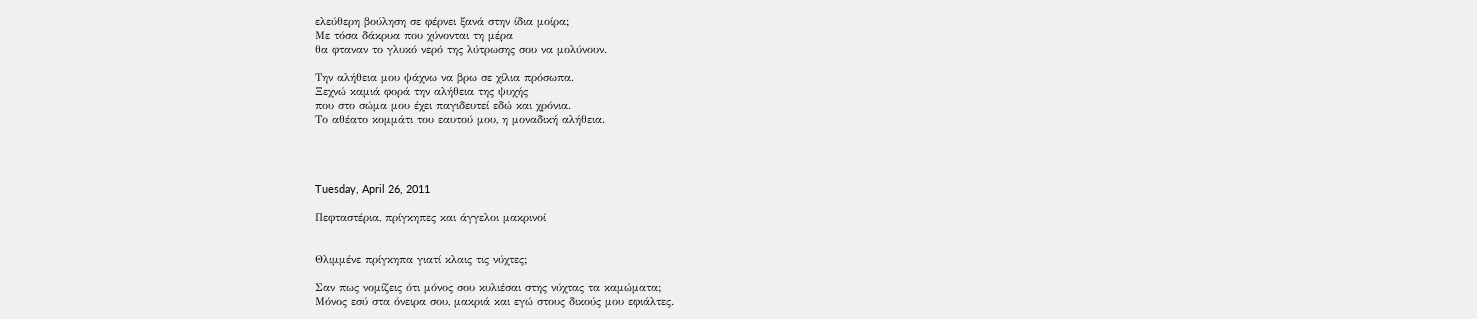ελεύθερη βούληση σε φέρνει ξανά στην ίδια μοίρα;
Με τόσα δάκρυα που χύνονται τη μέρα
θα φταναν το γλυκό νερό της λύτρωσης σου να μολύνουν.

Την αλήθεια μου ψάχνω να βρω σε χίλια πρόσωπα.
Ξεχνώ καμιά φορά την αλήθεια της ψυχής
που στο σώμα μου έχει παγιδευτεί εδώ και χρόνια.
Το αθέατο κομμάτι του εαυτού μου, η μοναδική αλήθεια.




Tuesday, April 26, 2011

Πεφταστέρια, πρίγκηπες και άγγελοι μακρινοί


Θλιμμένε πρίγκηπα γιατί κλαις τις νύχτες;

Σαν πως νομίζεις ότι μόνος σου κυλιέσαι στης νύχτας τα καμώματα;
Μόνος εσύ στα όνειρα σου, μακριά και εγώ στους δικούς μου εφιάλτες.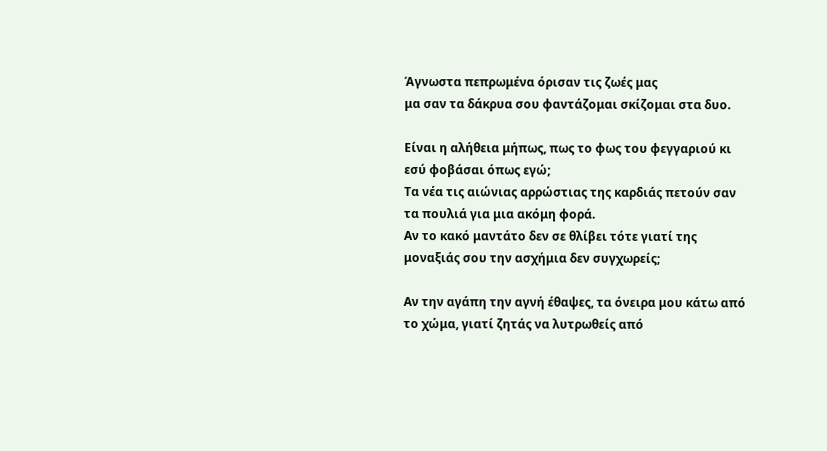Άγνωστα πεπρωμένα όρισαν τις ζωές μας
μα σαν τα δάκρυα σου φαντάζομαι σκίζομαι στα δυο.

Είναι η αλήθεια μήπως, πως το φως του φεγγαριού κι εσύ φοβάσαι όπως εγώ;
Τα νέα τις αιώνιας αρρώστιας της καρδιάς πετούν σαν τα πουλιά για μια ακόμη φορά.
Αν το κακό μαντάτο δεν σε θλίβει τότε γιατί της μοναξιάς σου την ασχήμια δεν συγχωρείς;

Αν την αγάπη την αγνή έθαψες, τα όνειρα μου κάτω από το χώμα, γιατί ζητάς να λυτρωθείς από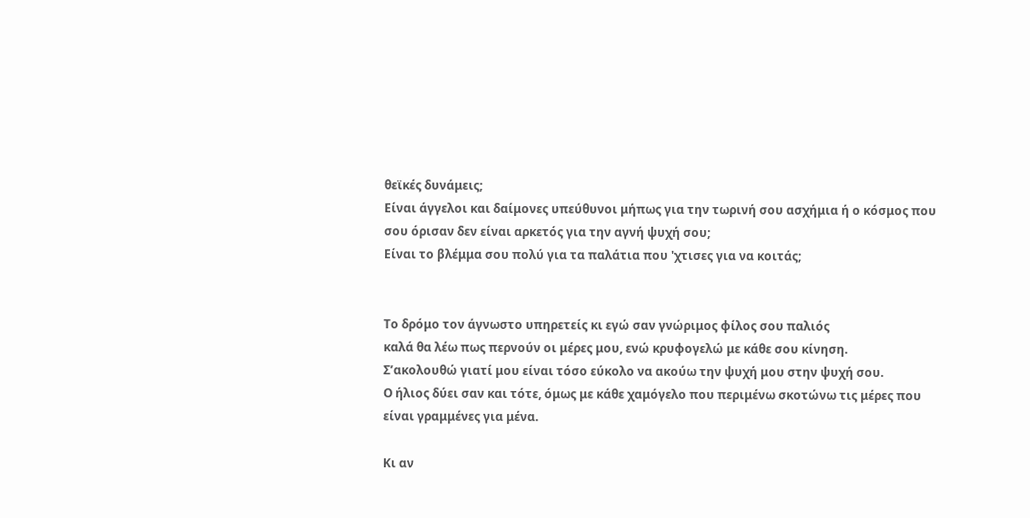θεϊκές δυνάμεις;
Είναι άγγελοι και δαίμονες υπεύθυνοι μήπως για την τωρινή σου ασχήμια ή ο κόσμος που σου όρισαν δεν είναι αρκετός για την αγνή ψυχή σου;
Είναι το βλέμμα σου πολύ για τα παλάτια που 'χτισες για να κοιτάς;


Το δρόμο τον άγνωστο υπηρετείς κι εγώ σαν γνώριμος φίλος σου παλιός
καλά θα λέω πως περνούν οι μέρες μου, ενώ κρυφογελώ με κάθε σου κίνηση.
Σ’ακολουθώ γιατί μου είναι τόσο εύκολο να ακούω την ψυχή μου στην ψυχή σου.
Ο ήλιος δύει σαν και τότε, όμως με κάθε χαμόγελο που περιμένω σκοτώνω τις μέρες που είναι γραμμένες για μένα.

Κι αν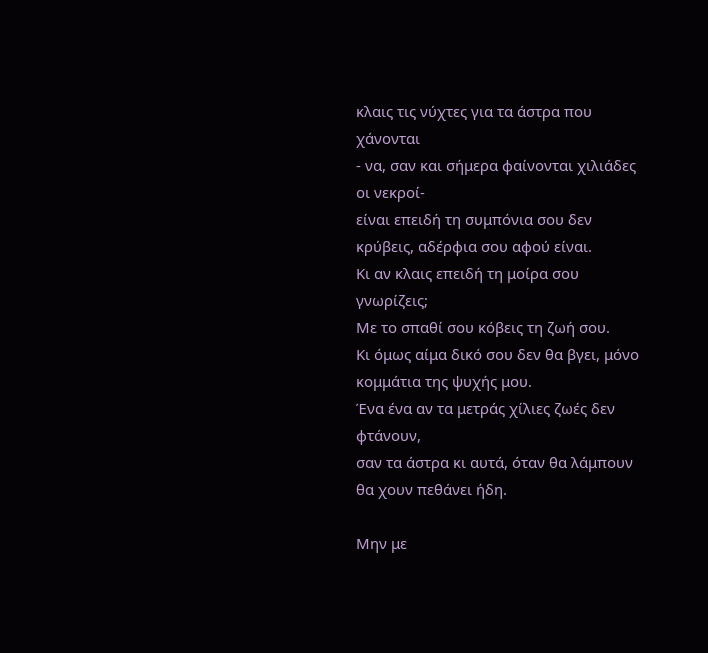κλαις τις νύχτες για τα άστρα που χάνονται
- να, σαν και σήμερα φαίνονται χιλιάδες οι νεκροί-
είναι επειδή τη συμπόνια σου δεν κρύβεις, αδέρφια σου αφού είναι.
Κι αν κλαις επειδή τη μοίρα σου γνωρίζεις;
Με το σπαθί σου κόβεις τη ζωή σου.
Κι όμως αίμα δικό σου δεν θα βγει, μόνο κομμάτια της ψυχής μου.
Ένα ένα αν τα μετράς χίλιες ζωές δεν φτάνουν,
σαν τα άστρα κι αυτά, όταν θα λάμπουν θα χουν πεθάνει ήδη.

Μην με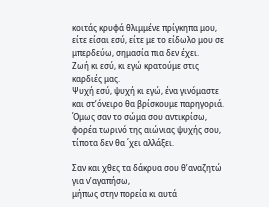κοιτάς κρυφά θλιμμένε πρίγκηπα μου,
είτε είσαι εσύ, είτε με το είδωλο μου σε μπερδεύω, σημασία πια δεν έχει.
Ζωή κι εσύ, κι εγώ κρατούμε στις καρδιές μας.
Ψυχή εσύ, ψυχή κι εγώ, ένα γινόμαστε
και στ’όνειρο θα βρίσκουμε παρηγοριά.
Όμως σαν το σώμα σου αντικρίσω,
φορέα τωρινό της αιώνιας ψυχής σου,
τίποτα δεν θα ΄χει αλλάξει.

Σαν και χθες τα δάκρυα σου θ’αναζητώ για ν’αγαπήσω,
μήπως στην πορεία κι αυτά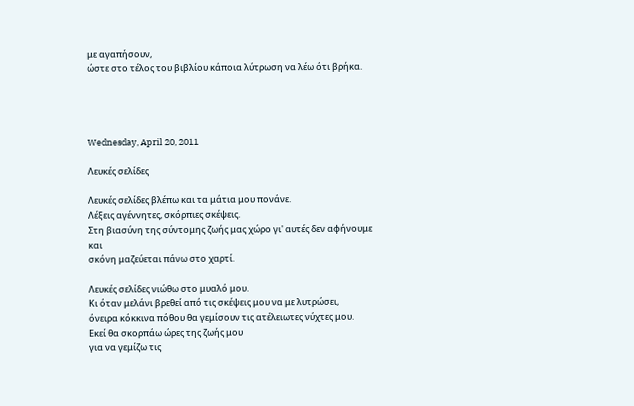με αγαπήσουν,
ώστε στο τέλος του βιβλίου κάποια λύτρωση να λέω ότι βρήκα.




Wednesday, April 20, 2011

Λευκές σελίδες

Λευκές σελίδες βλέπω και τα μάτια μου πονάνε.
Λέξεις αγέννητες, σκόρπιες σκέψεις.
Στη βιασύνη της σύντομης ζωής μας χώρο γι' αυτές δεν αφήνουμε και
σκόνη μαζεύεται πάνω στο χαρτί.

Λευκές σελίδες νιώθω στο μυαλό μου.
Κι όταν μελάνι βρεθεί από τις σκέψεις μου να με λυτρώσει,
όνειρα κόκκινα πόθου θα γεμίσουν τις ατέλειωτες νύχτες μου.
Εκεί θα σκορπάω ώρες της ζωής μου
για να γεμίζω τις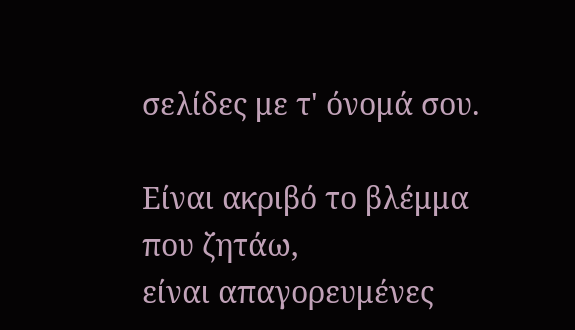σελίδες με τ' όνομά σου.

Είναι ακριβό το βλέμμα που ζητάω,
είναι απαγορευμένες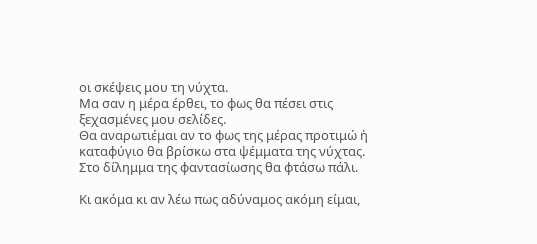οι σκέψεις μου τη νύχτα.
Μα σαν η μέρα έρθει, το φως θα πέσει στις ξεχασμένες μου σελίδες.
Θα αναρωτιέμαι αν το φως της μέρας προτιμώ ή καταφύγιο θα βρίσκω στα ψέμματα της νύχτας.
Στο δίλημμα της φαντασίωσης θα φτάσω πάλι.

Κι ακόμα κι αν λέω πως αδύναμος ακόμη είμαι,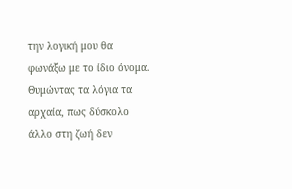την λογική μου θα φωνάξω με το ίδιο όνομα.
Θυμώντας τα λόγια τα αρχαία, πως δύσκολο άλλο στη ζωή δεν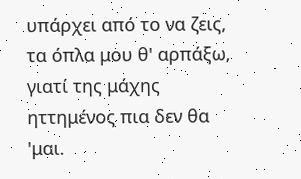υπάρχει από το να ζεις,
τα όπλα μου θ' αρπάξω, γιατί της μάχης ηττημένος πια δεν θα 'μαι.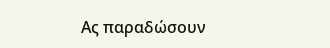Ας παραδώσουν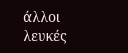άλλοι λευκές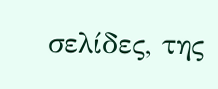σελίδες, της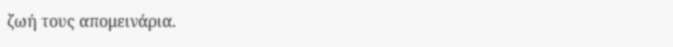ζωή τους απομεινάρια.